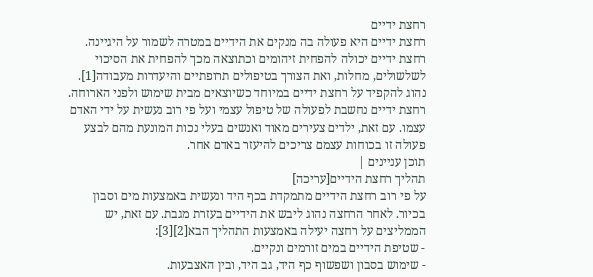רחצת ידיים
רחצת ידיים היא פעולה בה מנקים את הידיים במטרה לשמור על היגיינה. רחצת ידיים יכולה להפחית זיהומים וכתוצאה מכך להפחית את הסיכוי לשלשולים, מחלות, ואת הצורך בטיפולים תרופתיים והיעדרות מעבודה[1].
נהוג להקפיד על רחצת ידיים במיוחד כשיוצאים מבית שימוש ולפני הארוחה. רחצת ידיים נחשבת לפעולה של טיפול עצמי ועל פי רוב נעשית על ידי האדם עצמו. עם זאת, ילדים צעירים מאוד ואנשים בעלי נכות המונעת מהם לבצע פעולה זו בכוחות עצמם צריכים להיעזר באדם אחר.
תוכן עניינים |
תהליך רחצת הידיים[עריכה]
על פי רוב רחצת הידיים מתמקדת בכף היד ונעשית באמצעות מים וסבון בכיור. לאחר הרחצה נהוג ליבש את הידיים בעזרת מגבת. עם זאת, יש הממליצים על רחצה יעילה באמצעות התהליך הבא[2][3]:
- שטיפת הידיים במים זורמים ונקיים.
- שימוש בסבון ושפשוף כף היד, גב היד, ובין האצבעות.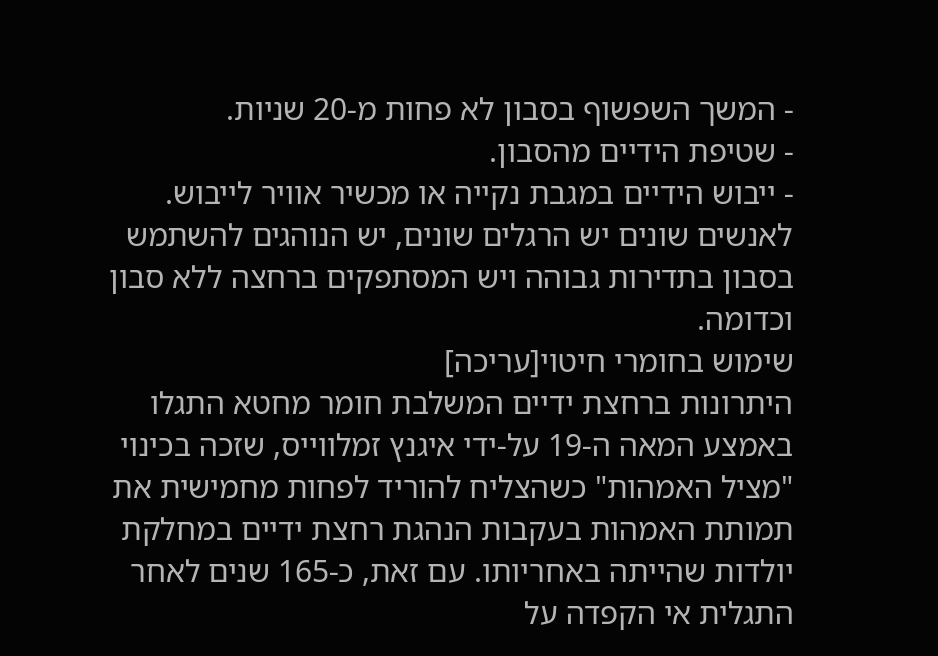- המשך השפשוף בסבון לא פחות מ-20 שניות.
- שטיפת הידיים מהסבון.
- ייבוש הידיים במגבת נקייה או מכשיר אוויר לייבוש.
לאנשים שונים יש הרגלים שונים, יש הנוהגים להשתמש בסבון בתדירות גבוהה ויש המסתפקים ברחצה ללא סבון וכדומה.
שימוש בחומרי חיטוי[עריכה]
היתרונות ברחצת ידיים המשלבת חומר מחטא התגלו באמצע המאה ה-19 על-ידי איגנץ זמלווייס, שזכה בכינוי "מציל האמהות" כשהצליח להוריד לפחות מחמישית את תמותת האמהות בעקבות הנהגת רחצת ידיים במחלקת יולדות שהייתה באחריותו. עם זאת, כ-165 שנים לאחר התגלית אי הקפדה על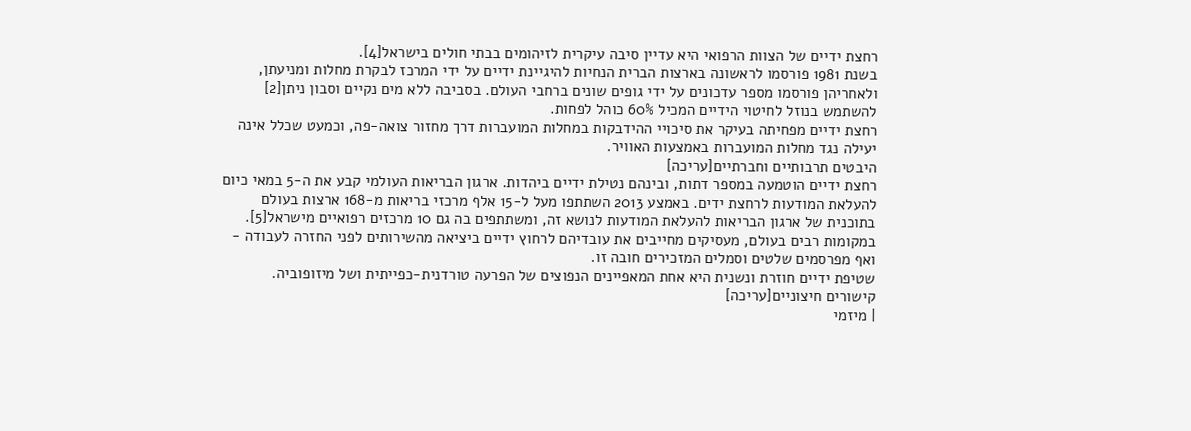רחצת ידיים של הצוות הרפואי היא עדיין סיבה עיקרית לזיהומים בבתי חולים בישראל[4].
בשנת 1981 פורסמו לראשונה בארצות הברית הנחיות להיגיינת ידיים על ידי המרכז לבקרת מחלות ומניעתן, ולאחריהן פורסמו מספר עדכונים על ידי גופים שונים ברחבי העולם. בסביבה ללא מים נקיים וסבון ניתן[2] להשתמש בנוזל לחיטוי הידיים המכיל 60% כוהל לפחות.
רחצת ידיים מפחיתה בעיקר את סיכויי ההידבקות במחלות המועברות דרך מחזור צואה-פה, וכמעט שכלל אינה יעילה נגד מחלות המועברות באמצעות האוויר.
היבטים תרבותיים וחברתיים[עריכה]
רחצת ידיים הוטמעה במספר דתות, ובינהם נטילת ידיים ביהדות. ארגון הבריאות העולמי קבע את ה-5 במאי כיום להעלאת המודעות לרחצת ידים. באמצע 2013 השתתפו מעל ל-15 אלף מרכזי בריאות מ-168 ארצות בעולם בתוכנית של ארגון הבריאות להעלאת המודעות לנושא זה, ומשתתפים בה גם 10 מרכזים רפואיים מישראל[5]. במקומות רבים בעולם, מעסיקים מחייבים את עובדיהם לרחוץ ידיים ביציאה מהשירותים לפני החזרה לעבודה - ואף מפרסמים שלטים וסמלים המזכירים חובה זו.
שטיפת ידיים חוזרת ונשנית היא אחת המאפיינים הנפוצים של הפרעה טורדנית-כפייתית ושל מיזופוביה.
קישורים חיצוניים[עריכה]
| מיזמי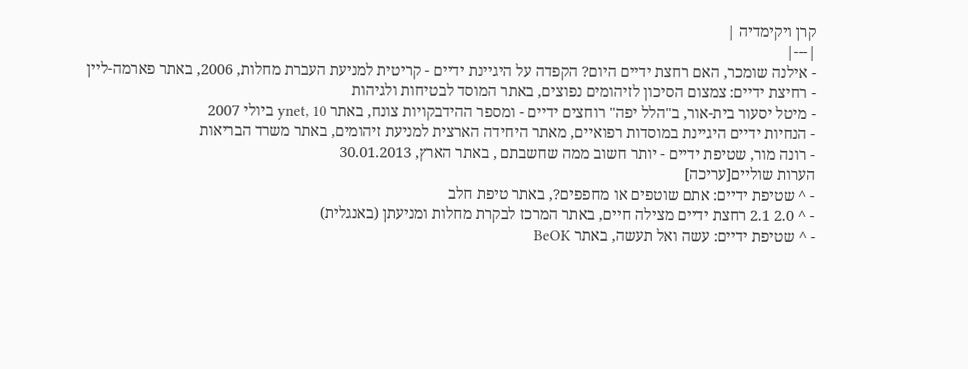קרן ויקימדיה |
|---|
- אילנה שומכר, האם רחצת ידיים היום? הקפדה על היגיינת ידיים - קריטית למניעת העברת מחלות, 2006, באתר פארמה-ליין
- רחיצת ידיים: צמצום הסיכון לזיהומים נפוצים, באתר המוסד לבטיחות ולגיהות
- מיטל יסעור בית-אור, ב"הלל יפה" רוחצים ידיים - ומספר ההידבקויות צונח, באתר ynet, 10 ביולי 2007
- הנחיות ידיים היגיינת במוסדות רפואיים, מאתר היחידה הארצית למניעת זיהומים, באתר משרד הבריאות
- רונה מור, שטיפת ידיים - יותר חשוב ממה שחשבתם , באתר הארץ, 30.01.2013
הערות שוליים[עריכה]
- ^ שטיפת ידיים: אתם שוטפים או מחפפים?, באתר טיפת חלב
- ^ 2.0 2.1 רחצת ידיים מצילה חיים, באתר המרכז לבקרת מחלות ומניעתן (באנגלית)
- ^ שטיפת ידיים: עשה ואל תעשה, באתר BeOK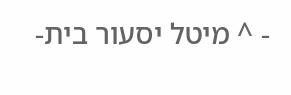- ^ מיטל יסעור בית-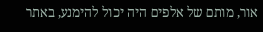אור, מותם של אלפים היה יכול להימנע, באתר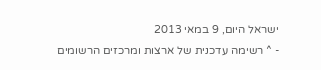ישראל היום, 9 במאי 2013
- ^ רשימה עדכנית של ארצות ומרכזים הרשומים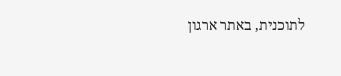לתוכנית, באתר ארגון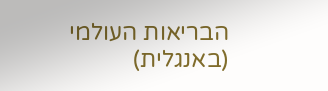הבריאות העולמי (באנגלית)